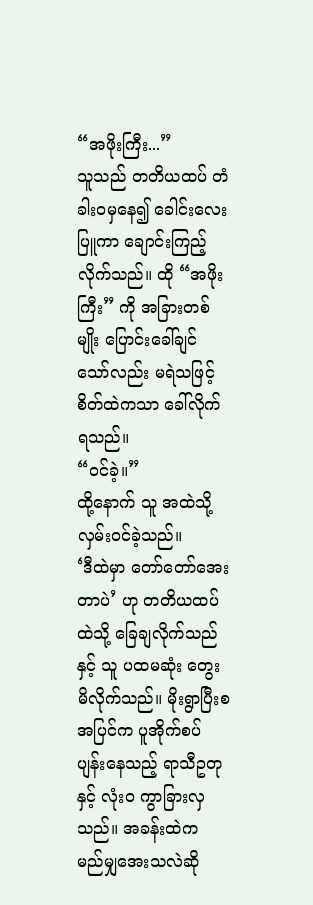“အဖိုးကြီး...”
သူသည် တတိယထပ် တံခါးဝမှနေ၍ ခေါင်းလေးပြူကာ ချောင်းကြည့်လိုက်သည်။ ထို “အဖိုးကြီး” ကို အခြားတစ်မျိုး ပြောင်းခေါ်ချင်သော်လည်း မရဲသဖြင့် စိတ်ထဲကသာ ခေါ်လိုက်ရသည်။
“ဝင်ခဲ့။”
ထို့နောက် သူ အထဲသို့ လှမ်းဝင်ခဲ့သည်။
‘ဒီထဲမှာ တော်တော်အေးတာပဲ’ ဟု တတိယထပ်ထဲသို့ ခြေချလိုက်သည်နှင့် သူ ပထမဆုံး တွေးမိလိုက်သည်။ မိုးရွာပြီးစ အပြင်က ပူအိုက်စပ်ပျန်းနေသည့် ရာသီဥတုနှင့် လုံးဝ ကွာခြားလှသည်။ အခန်းထဲက မည်မျှအေးသလဲဆို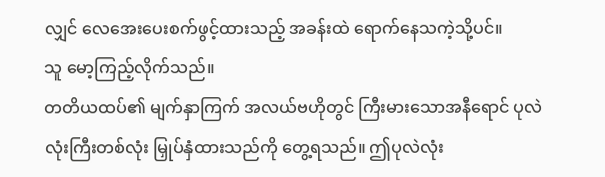လျှင် လေအေးပေးစက်ဖွင့်ထားသည့် အခန်းထဲ ရောက်နေသကဲ့သို့ပင်။
သူ မော့ကြည့်လိုက်သည်။
တတိယထပ်၏ မျက်နှာကြက် အလယ်ဗဟိုတွင် ကြီးမားသောအနီရောင် ပုလဲလုံးကြီးတစ်လုံး မြှုပ်နှံထားသည်ကို တွေ့ရသည်။ ဤပုလဲလုံး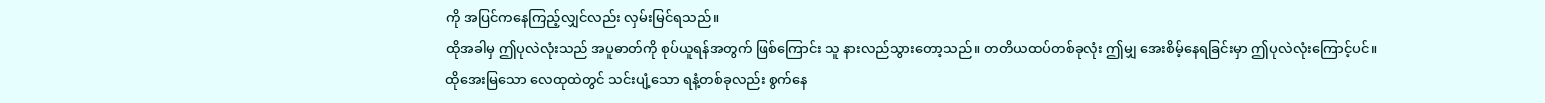ကို အပြင်ကနေကြည့်လျှင်လည်း လှမ်းမြင်ရသည်။
ထိုအခါမှ ဤပုလဲလုံးသည် အပူဓာတ်ကို စုပ်ယူရန်အတွက် ဖြစ်ကြောင်း သူ နားလည်သွားတော့သည်။ တတိယထပ်တစ်ခုလုံး ဤမျှ အေးစိမ့်နေရခြင်းမှာ ဤပုလဲလုံးကြောင့်ပင်။
ထိုအေးမြသော လေထုထဲတွင် သင်းပျံ့သော ရနံ့တစ်ခုလည်း စွက်နေ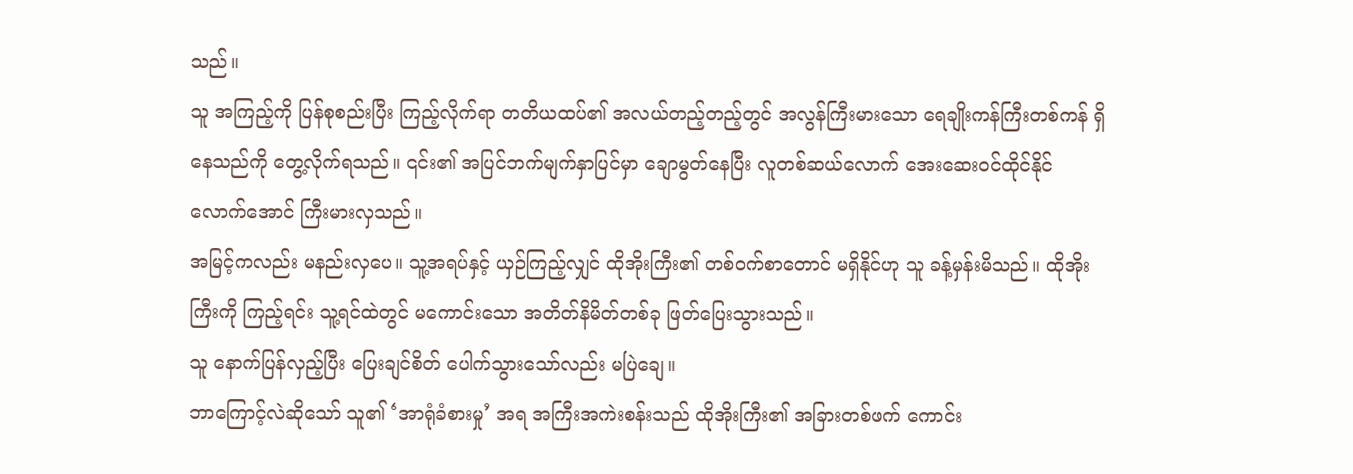သည်။
သူ အကြည့်ကို ပြန်စုစည်းပြီး ကြည့်လိုက်ရာ တတိယထပ်၏ အလယ်တည့်တည့်တွင် အလွန်ကြီးမားသော ရေချိုးကန်ကြီးတစ်ကန် ရှိနေသည်ကို တွေ့လိုက်ရသည်။ ၎င်း၏ အပြင်ဘက်မျက်နှာပြင်မှာ ချောမွတ်နေပြီး လူတစ်ဆယ်လောက် အေးဆေးဝင်ထိုင်နိုင်လောက်အောင် ကြီးမားလှသည်။
အမြင့်ကလည်း မနည်းလှပေ။ သူ့အရပ်နှင့် ယှဉ်ကြည့်လျှင် ထိုအိုးကြီး၏ တစ်ဝက်စာတောင် မရှိနိုင်ဟု သူ ခန့်မှန်းမိသည်။ ထိုအိုးကြီးကို ကြည့်ရင်း သူ့ရင်ထဲတွင် မကောင်းသော အတိတ်နိမိတ်တစ်ခု ဖြတ်ပြေးသွားသည်။
သူ နောက်ပြန်လှည့်ပြီး ပြေးချင်စိတ် ပေါက်သွားသော်လည်း မပြဲချေ။
ဘာကြောင့်လဲဆိုသော် သူ၏ ‘အာရုံခံစားမှု’ အရ အကြီးအကဲးစန်းသည် ထိုအိုးကြီး၏ အခြားတစ်ဖက် ကောင်း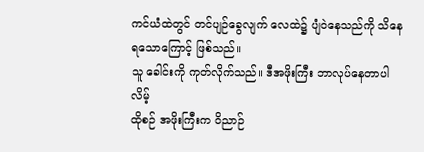ကင်ယံထဲတွင် တင်ပျဉ်ခွေလျက် လေထဲ၌ ပျံဝဲနေသည်ကို သိနေရသောကြောင့် ဖြစ်သည်။
သူ ခေါင်းကို ကုတ်လိုက်သည်။ ဒီအဖိုးကြီး ဘာလုပ်နေတာပါလိမ့်
ထိုစဉ် အဖိုးကြီးက ဝိညာဉ်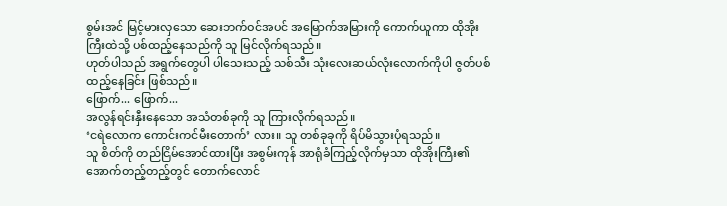စွမ်းအင် မြင့်မားလှသော ဆေးဘက်ဝင်အပင် အမြောက်အမြားကို ကောက်ယူကာ ထိုအိုးကြီးထဲသို့ ပစ်ထည့်နေသည်ကို သူ မြင်လိုက်ရသည်။
ဟုတ်ပါသည် အရွက်တွေပါ ပါသေးသည့် သစ်သီး သုံးလေးဆယ်လုံးလောက်ကိုပါ ဇွတ်ပစ်ထည့်နေခြင်း ဖြစ်သည်။
ဖြောက်... ဖြောက်...
အလွန်ရင်းနှီးနေသော အသံတစ်ခုကို သူ ကြားလိုက်ရသည်။
‘ငရဲလောက ကောင်းကင်မီးတောက်’ လား။ သူ တစ်ခုခုကို ရိပ်မိသွားပုံရသည်။
သူ စိတ်ကို တည်ငြိမ်အောင်ထားပြီး အစွမ်းကုန် အာရုံခံကြည့်လိုက်မှသာ ထိုအိုးကြီး၏ အောက်တည့်တည့်တွင် တောက်လောင်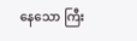နေသော ကြီး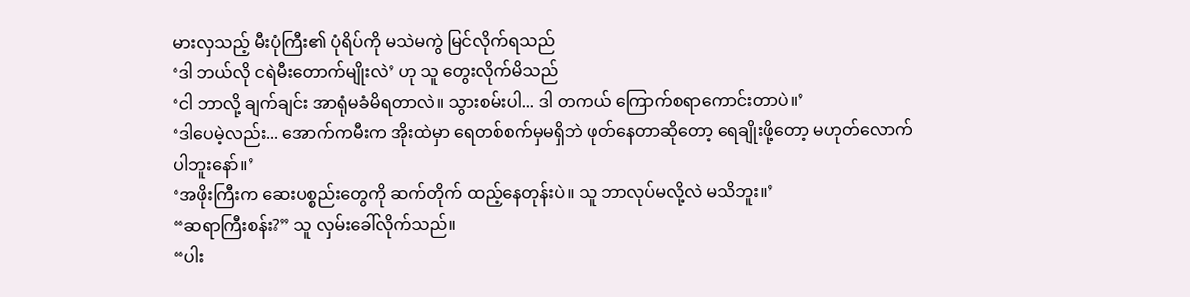မားလှသည့် မီးပုံကြီး၏ ပုံရိပ်ကို မသဲမကွဲ မြင်လိုက်ရသည်
‘ဒါ ဘယ်လို ငရဲမီးတောက်မျိုးလဲ’ ဟု သူ တွေးလိုက်မိသည်
‘ငါ ဘာလို့ ချက်ချင်း အာရုံမခံမိရတာလဲ။ သွားစမ်းပါ... ဒါ တကယ် ကြောက်စရာကောင်းတာပဲ။’
‘ဒါပေမဲ့လည်း... အောက်ကမီးက အိုးထဲမှာ ရေတစ်စက်မှမရှိဘဲ ဖုတ်နေတာဆိုတော့ ရေချိုးဖို့တော့ မဟုတ်လောက်ပါဘူးနော်။’
‘အဖိုးကြီးက ဆေးပစ္စည်းတွေကို ဆက်တိုက် ထည့်နေတုန်းပဲ။ သူ ဘာလုပ်မလို့လဲ မသိဘူး။’
“ဆရာကြီးစန်း?” သူ လှမ်းခေါ်လိုက်သည်။
“ပါး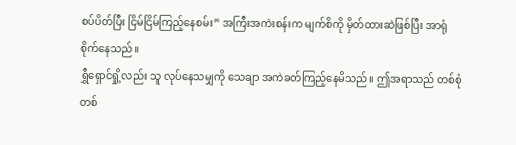စပ်ပိတ်ပြီး ငြိမ်ငြိမ်ကြည့်နေစမ်း” အကြီးအကဲးစန်းက မျက်စိကို မှိတ်ထားဆဲဖြစ်ပြီး အာရုံစိုက်နေသည်။
ရွှီရှောင်ရှို့လည်း သူ လုပ်နေသမျှကို သေချာ အကဲခတ်ကြည့်နေမိသည်။ ဤအရာသည် တစ်စုံတစ်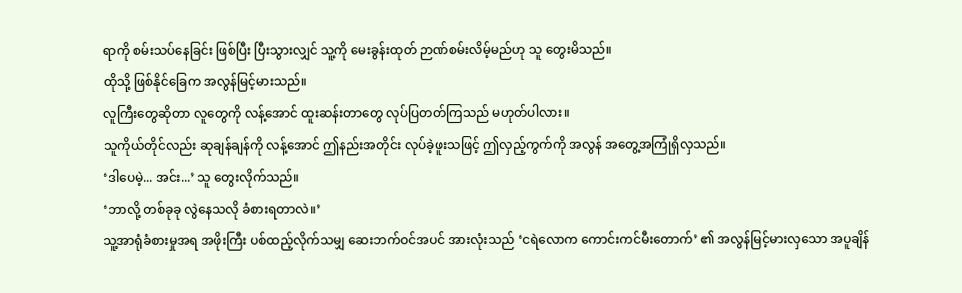ရာကို စမ်းသပ်နေခြင်း ဖြစ်ပြီး ပြီးသွားလျှင် သူ့ကို မေးခွန်းထုတ် ဉာဏ်စမ်းလိမ့်မည်ဟု သူ တွေးမိသည်။
ထိုသို့ ဖြစ်နိုင်ခြေက အလွန်မြင့်မားသည်။
လူကြီးတွေဆိုတာ လူတွေကို လန့်အောင် ထူးဆန်းတာတွေ လုပ်ပြတတ်ကြသည် မဟုတ်ပါလား။
သူကိုယ်တိုင်လည်း ဆုချန်ချန်ကို လန့်အောင် ဤနည်းအတိုင်း လုပ်ခဲ့ဖူးသဖြင့် ဤလှည့်ကွက်ကို အလွန် အတွေ့အကြုံရှိလှသည်။
‘ဒါပေမဲ့... အင်း...’ သူ တွေးလိုက်သည်။
‘ဘာလို့ တစ်ခုခု လွဲနေသလို ခံစားရတာလဲ။’
သူ့အာရုံခံစားမှုအရ အဖိုးကြီး ပစ်ထည့်လိုက်သမျှ ဆေးဘက်ဝင်အပင် အားလုံးသည် ‘ငရဲလောက ကောင်းကင်မီးတောက်’ ၏ အလွန်မြင့်မားလှသော အပူချိန်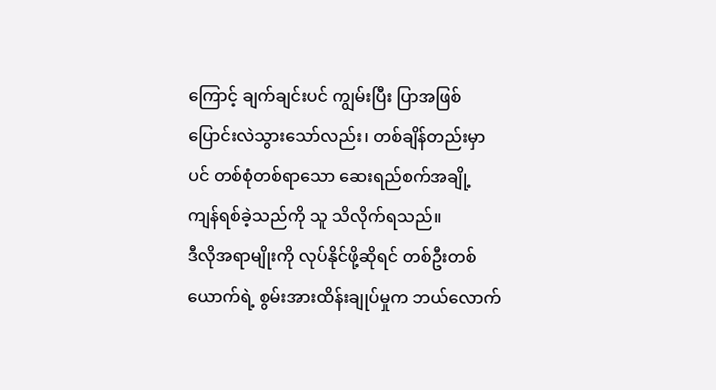ကြောင့် ချက်ချင်းပင် ကျွမ်းပြီး ပြာအဖြစ် ပြောင်းလဲသွားသော်လည်း၊ တစ်ချိန်တည်းမှာပင် တစ်စုံတစ်ရာသော ဆေးရည်စက်အချို့ ကျန်ရစ်ခဲ့သည်ကို သူ သိလိုက်ရသည်။
ဒီလိုအရာမျိုးကို လုပ်နိုင်ဖို့ဆိုရင် တစ်ဦးတစ်ယောက်ရဲ့ စွမ်းအားထိန်းချုပ်မှုက ဘယ်လောက်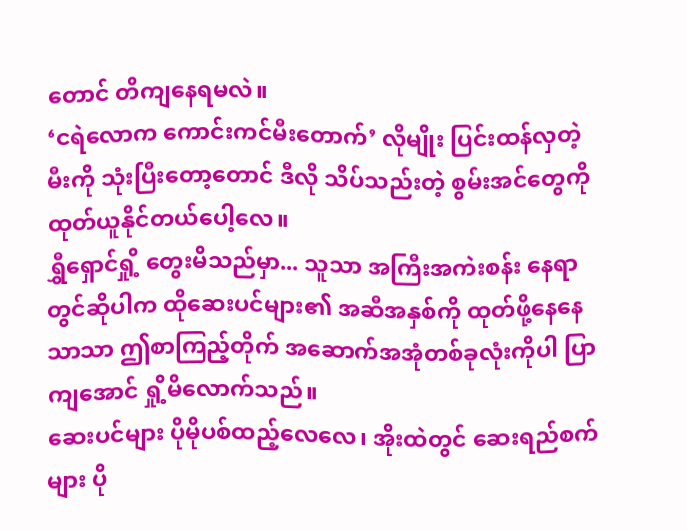တောင် တိကျနေရမလဲ။
‘ငရဲလောက ကောင်းကင်မီးတောက်’ လိုမျိုး ပြင်းထန်လှတဲ့ မီးကို သုံးပြီးတော့တောင် ဒီလို သိပ်သည်းတဲ့ စွမ်းအင်တွေကို ထုတ်ယူနိုင်တယ်ပေါ့လေ။
ရွှီရှောင်ရှို့ တွေးမိသည်မှာ... သူသာ အကြီးအကဲးစန်း နေရာတွင်ဆိုပါက ထိုဆေးပင်များ၏ အဆီအနှစ်ကို ထုတ်ဖို့နေနေသာသာ ဤစာကြည့်တိုက် အဆောက်အအုံတစ်ခုလုံးကိုပါ ပြာကျအောင် ရှို့မိလောက်သည်။
ဆေးပင်များ ပိုမိုပစ်ထည့်လေလေ၊ အိုးထဲတွင် ဆေးရည်စက်များ ပို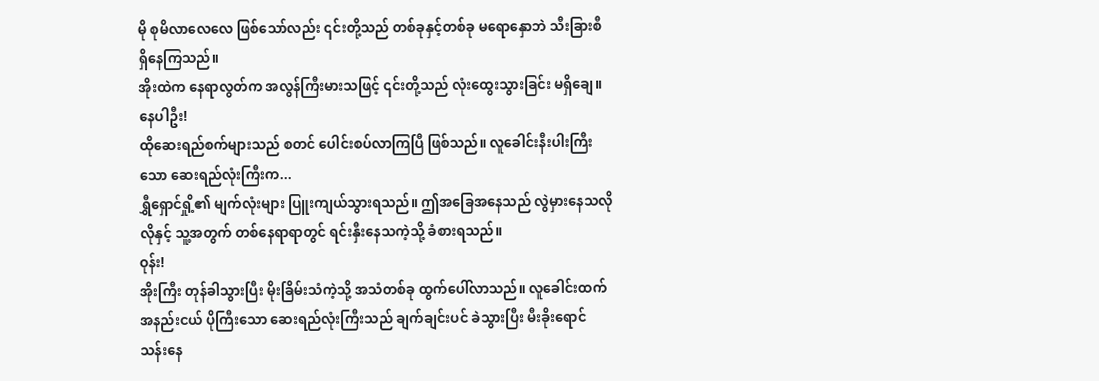မို စုမိလာလေလေ ဖြစ်သော်လည်း ၎င်းတို့သည် တစ်ခုနှင့်တစ်ခု မရောနှောဘဲ သီးခြားစီ ရှိနေကြသည်။
အိုးထဲက နေရာလွတ်က အလွန်ကြီးမားသဖြင့် ၎င်းတို့သည် လုံးထွေးသွားခြင်း မရှိချေ။
နေပါဦး!
ထိုဆေးရည်စက်များသည် စတင် ပေါင်းစပ်လာကြပြီ ဖြစ်သည်။ လူခေါင်းနီးပါးကြီးသော ဆေးရည်လုံးကြီးက...
ရွှီရှောင်ရှို့၏ မျက်လုံးများ ပြူးကျယ်သွားရသည်။ ဤအခြေအနေသည် လွဲမှားနေသလိုလိုနှင့် သူ့အတွက် တစ်နေရာရာတွင် ရင်းနှီးနေသကဲ့သို့ ခံစားရသည်။
ဝုန်း!
အိုးကြီး တုန်ခါသွားပြီး မိုးခြိမ်းသံကဲ့သို့ အသံတစ်ခု ထွက်ပေါ်လာသည်။ လူခေါင်းထက် အနည်းငယ် ပိုကြီးသော ဆေးရည်လုံးကြီးသည် ချက်ချင်းပင် ခဲသွားပြီး မီးခိုးရောင် သန်းနေ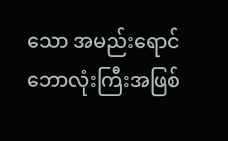သော အမည်းရောင် ဘောလုံးကြီးအဖြစ်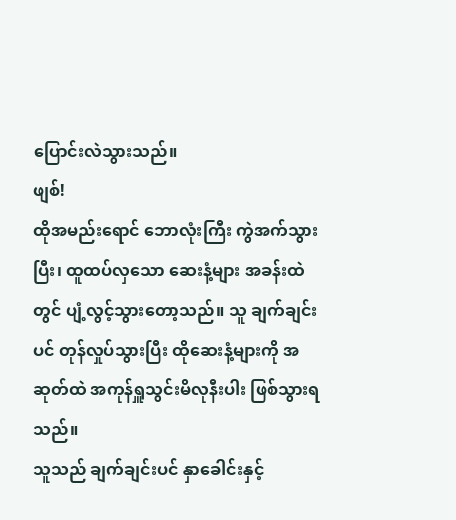ပြောင်းလဲသွားသည်။
ဖျစ်!
ထိုအမည်းရောင် ဘောလုံးကြီး ကွဲအက်သွားပြီး၊ ထူထပ်လှသော ဆေးနံ့များ အခန်းထဲတွင် ပျံ့လွင့်သွားတော့သည်။ သူ ချက်ချင်းပင် တုန်လှုပ်သွားပြီး ထိုဆေးနံ့များကို အဆုတ်ထဲ အကုန်ရှူသွင်းမိလုနီးပါး ဖြစ်သွားရသည်။
သူသည် ချက်ချင်းပင် နှာခေါင်းနှင့်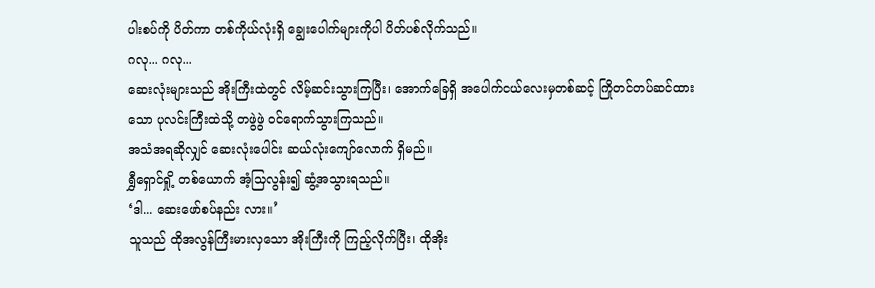ပါးစပ်ကို ပိတ်ကာ တစ်ကိုယ်လုံးရှိ ချွေးပေါက်များကိုပါ ပိတ်ပစ်လိုက်သည်။
ဂလု... ဂလု...
ဆေးလုံးများသည် အိုးကြီးထဲတွင် လိမ့်ဆင်းသွားကြပြီး၊ အောက်ခြေရှိ အပေါက်ငယ်လေးမှတစ်ဆင့် ကြိုတင်တပ်ဆင်ထားသော ပုလင်းကြီးထဲသို့ တဖွဲဖွဲ ဝင်ရောက်သွားကြသည်။
အသံအရဆိုလျှင် ဆေးလုံးပေါင်း ဆယ်လုံးကျော်လောက် ရှိမည်။
ရွှီရှောင်ရှို့ တစ်ယောက် အံ့သြလွန်း၍ ဆွံ့အသွားရသည်။
‘ဒါ... ဆေးဖော်စပ်နည်း လား။’
သူသည် ထိုအလွန်ကြီးမားလှသော အိုးကြီးကို ကြည့်လိုက်ပြီး၊ ထိုအိုး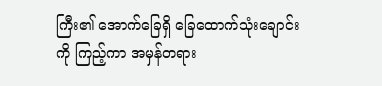ကြီး၏ အောက်ခြေရှိ ခြေထောက်သုံးချောင်းကို ကြည့်ကာ အမှန်တရား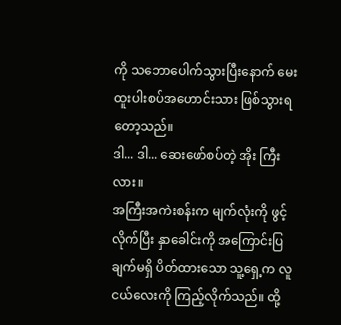ကို သဘောပေါက်သွားပြီးနောက် မေးထူးပါးစပ်အဟောင်းသား ဖြစ်သွားရတော့သည်။
ဒါ... ဒါ... ဆေးဖော်စပ်တဲ့ အိုး ကြီးလား။
အကြီးအကဲးစန်းက မျက်လုံးကို ဖွင့်လိုက်ပြီး နှာခေါင်းကို အကြောင်းပြချက်မရှိ ပိတ်ထားသော သူ့ရှေ့က လူငယ်လေးကို ကြည့်လိုက်သည်။ ထို့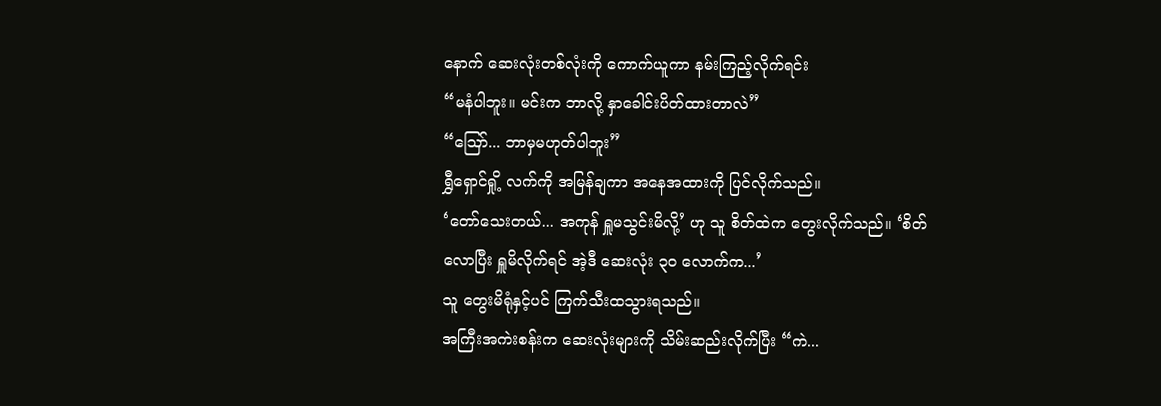နောက် ဆေးလုံးတစ်လုံးကို ကောက်ယူကာ နမ်းကြည့်လိုက်ရင်း
“မနံပါဘူး။ မင်းက ဘာလို့ နှာခေါင်းပိတ်ထားတာလဲ”
“ဪ... ဘာမှမဟုတ်ပါဘူး”
ရွှီရှောင်ရှို့ လက်ကို အမြန်ချကာ အနေအထားကို ပြင်လိုက်သည်။
‘တော်သေးတယ်... အကုန် ရှူမသွင်းမိလို့’ ဟု သူ စိတ်ထဲက တွေးလိုက်သည်။ ‘စိတ်လောပြီး ရှူမိလိုက်ရင် အဲ့ဒီ ဆေးလုံး ၃၀ လောက်က...’
သူ တွေးမိရုံနှင့်ပင် ကြက်သီးထသွားရသည်။
အကြီးအကဲးစန်းက ဆေးလုံးများကို သိမ်းဆည်းလိုက်ပြီး “ကဲ...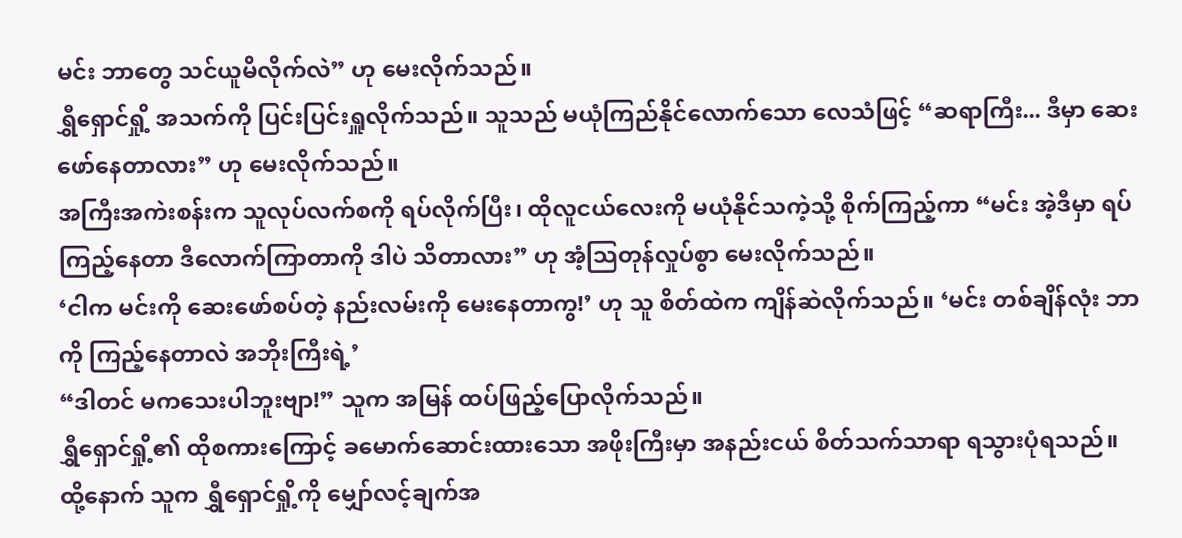မင်း ဘာတွေ သင်ယူမိလိုက်လဲ” ဟု မေးလိုက်သည်။
ရွှီရှောင်ရှို့ အသက်ကို ပြင်းပြင်းရှူလိုက်သည်။ သူသည် မယုံကြည်နိုင်လောက်သော လေသံဖြင့် “ဆရာကြီး... ဒီမှာ ဆေးဖော်နေတာလား” ဟု မေးလိုက်သည်။
အကြီးအကဲးစန်းက သူလုပ်လက်စကို ရပ်လိုက်ပြီး၊ ထိုလူငယ်လေးကို မယုံနိုင်သကဲ့သို့ စိုက်ကြည့်ကာ “မင်း အဲ့ဒီမှာ ရပ်ကြည့်နေတာ ဒီလောက်ကြာတာကို ဒါပဲ သိတာလား” ဟု အံ့သြတုန်လှုပ်စွာ မေးလိုက်သည်။
‘ငါက မင်းကို ဆေးဖော်စပ်တဲ့ နည်းလမ်းကို မေးနေတာကွ!’ ဟု သူ စိတ်ထဲက ကျိန်ဆဲလိုက်သည်။ ‘မင်း တစ်ချိန်လုံး ဘာကို ကြည့်နေတာလဲ အဘိုးကြီးရဲ့’
“ဒါတင် မကသေးပါဘူးဗျာ!” သူက အမြန် ထပ်ဖြည့်ပြောလိုက်သည်။
ရွှီရှောင်ရှို့၏ ထိုစကားကြောင့် ခမောက်ဆောင်းထားသော အဖိုးကြီးမှာ အနည်းငယ် စိတ်သက်သာရာ ရသွားပုံရသည်။
ထို့နောက် သူက ရွှီရှောင်ရှို့ကို မျှော်လင့်ချက်အ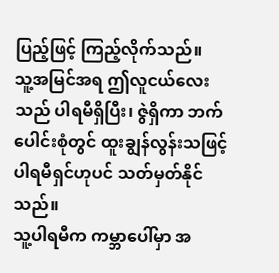ပြည့်ဖြင့် ကြည့်လိုက်သည်။
သူ့အမြင်အရ ဤလူငယ်လေးသည် ပါရမီရှိပြီး၊ ဇွဲရှိကာ ဘက်ပေါင်းစုံတွင် ထူးချွန်လွန်းသဖြင့် ပါရမီရှင်ဟုပင် သတ်မှတ်နိုင်သည်။
သူ့ပါရမီက ကမ္ဘာပေါ်မှာ အ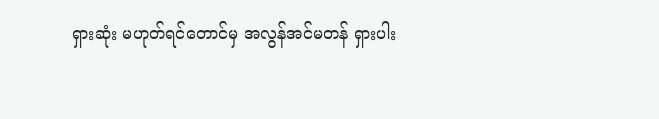ရှားဆုံး မဟုတ်ရင်တောင်မှ အလွန်အင်မတန် ရှားပါး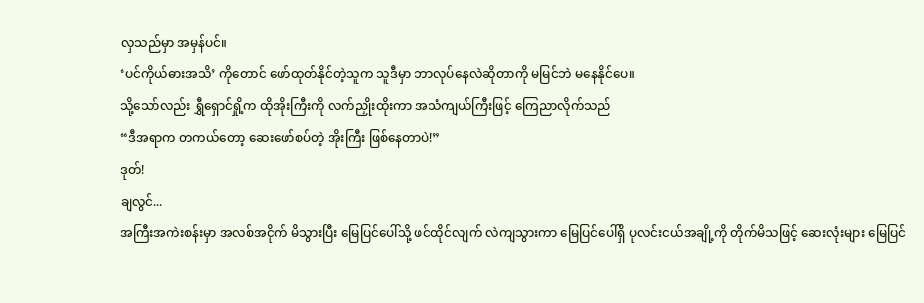လှသည်မှာ အမှန်ပင်။
‘ပင်ကိုယ်ဓားအသိ’ ကိုတောင် ဖော်ထုတ်နိုင်တဲ့သူက သူဒီမှာ ဘာလုပ်နေလဲဆိုတာကို မမြင်ဘဲ မနေနိုင်ပေ။
သို့သော်လည်း ရွှီရှောင်ရှို့က ထိုအိုးကြီးကို လက်ညှိုးထိုးကာ အသံကျယ်ကြီးဖြင့် ကြေညာလိုက်သည်
“ဒီအရာက တကယ်တော့ ဆေးဖော်စပ်တဲ့ အိုးကြီး ဖြစ်နေတာပဲ!”
ဒုတ်!
ချလွင်...
အကြီးအကဲးစန်းမှာ အလစ်အငိုက် မိသွားပြီး မြေပြင်ပေါ်သို့ ဖင်ထိုင်လျက် လဲကျသွားကာ မြေပြင်ပေါ်ရှိ ပုလင်းငယ်အချို့ကို တိုက်မိသဖြင့် ဆေးလုံးများ မြေပြင်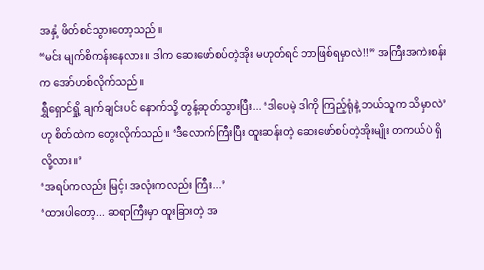အနှံ့ ဖိတ်စင်သွားတော့သည်။
“မင်း မျက်စိကန်းနေလား။ ဒါက ဆေးဖော်စပ်တဲ့အိုး မဟုတ်ရင် ဘာဖြစ်ရမှာလဲ!!” အကြီးအကဲးစန်းက အော်ဟစ်လိုက်သည်။
ရွှီရှောင်ရှို့ ချက်ချင်းပင် နောက်သို့ တွန့်ဆုတ်သွားပြီး... ‘ဒါပေမဲ့ ဒါကို ကြည့်ရုံနဲ့ ဘယ်သူက သိမှာလဲ’ ဟု စိတ်ထဲက တွေးလိုက်သည်။ ‘ဒီလောက်ကြီးပြီး ထူးဆန်းတဲ့ ဆေးဖော်စပ်တဲ့အိုးမျိုး တကယ်ပဲ ရှိလို့လား။’
‘အရပ်ကလည်း မြင့်၊ အလုံးကလည်း ကြီး...’
‘ထားပါတော့... ဆရာကြီးမှာ ထူးခြားတဲ့ အ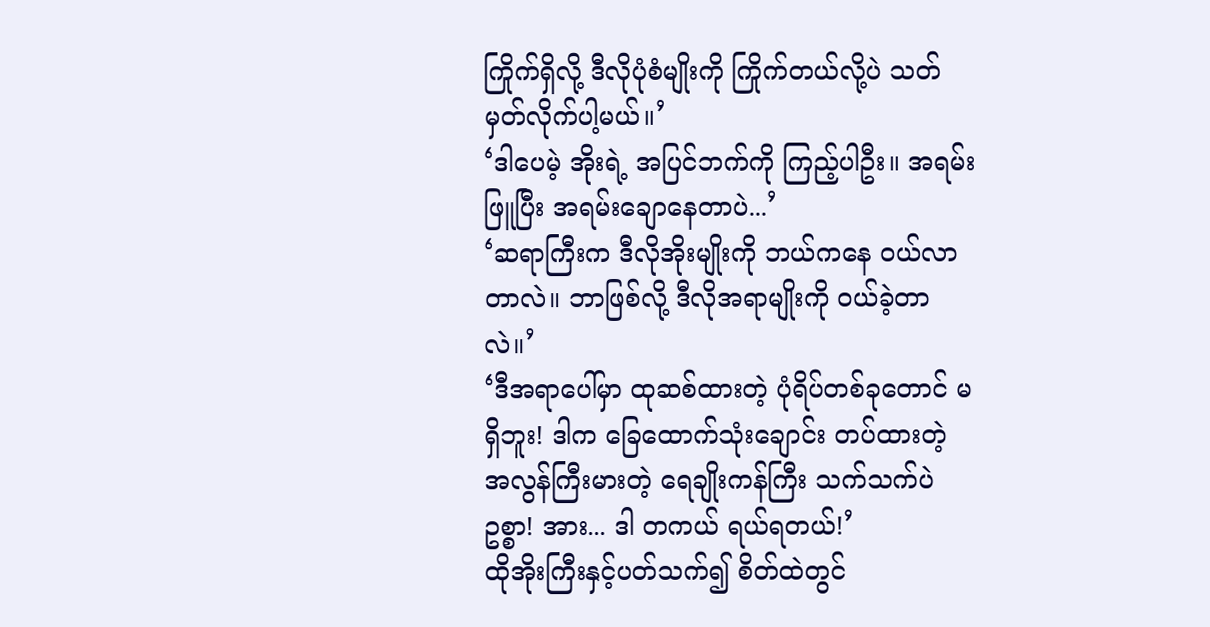ကြိုက်ရှိလို့ ဒီလိုပုံစံမျိုးကို ကြိုက်တယ်လို့ပဲ သတ်မှတ်လိုက်ပါ့မယ်။’
‘ဒါပေမဲ့ အိုးရဲ့ အပြင်ဘက်ကို ကြည့်ပါဦး။ အရမ်းဖြူပြီး အရမ်းချောနေတာပဲ...’
‘ဆရာကြီးက ဒီလိုအိုးမျိုးကို ဘယ်ကနေ ဝယ်လာတာလဲ။ ဘာဖြစ်လို့ ဒီလိုအရာမျိုးကို ဝယ်ခဲ့တာလဲ။’
‘ဒီအရာပေါ်မှာ ထုဆစ်ထားတဲ့ ပုံရိပ်တစ်ခုတောင် မရှိဘူး! ဒါက ခြေထောက်သုံးချောင်း တပ်ထားတဲ့ အလွန်ကြီးမားတဲ့ ရေချိုးကန်ကြီး သက်သက်ပဲဥစ္စာ! အား... ဒါ တကယ် ရယ်ရတယ်!’
ထိုအိုးကြီးနှင့်ပတ်သက်၍ စိတ်ထဲတွင်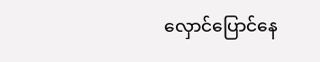လှောင်ပြောင်နေ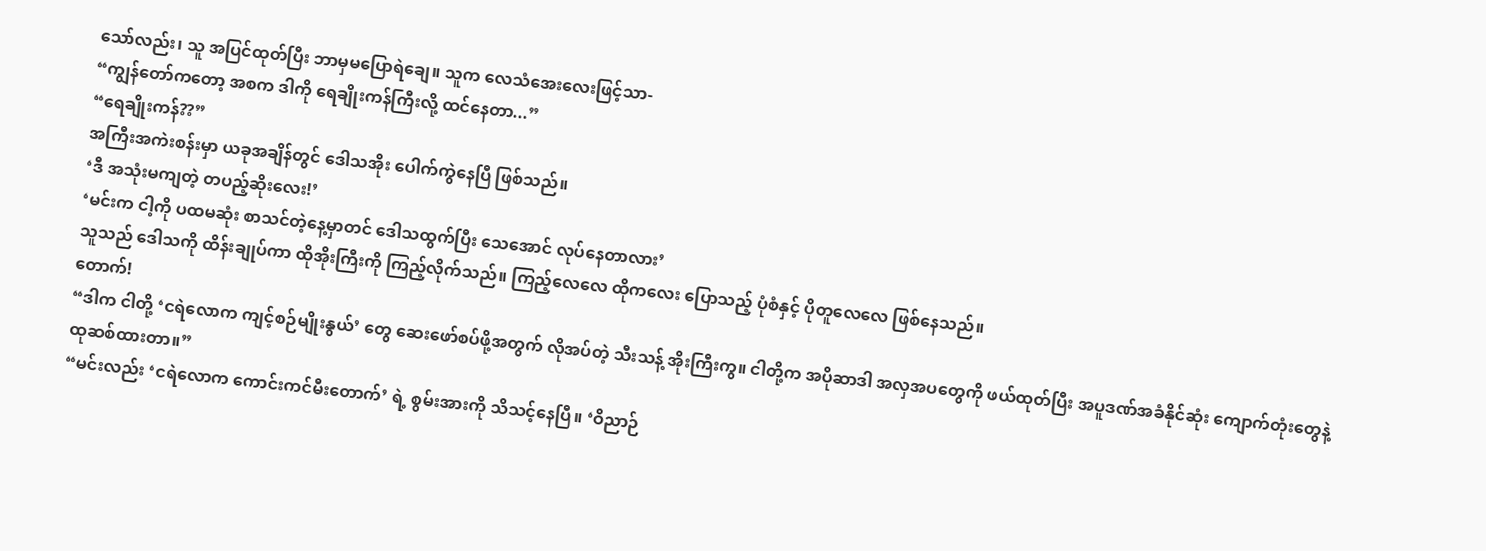သော်လည်း၊ သူ အပြင်ထုတ်ပြီး ဘာမှမပြောရဲချေ။ သူက လေသံအေးလေးဖြင့်သာ-
“ကျွန်တော်ကတော့ အစက ဒါကို ရေချိုးကန်ကြီးလို့ ထင်နေတာ...”
“ရေချိုးကန်??”
အကြီးအကဲးစန်းမှာ ယခုအချိန်တွင် ဒေါသအိုး ပေါက်ကွဲနေပြီ ဖြစ်သည်။
‘ဒီ အသုံးမကျတဲ့ တပည့်ဆိုးလေး!’
‘မင်းက ငါ့ကို ပထမဆုံး စာသင်တဲ့နေ့မှာတင် ဒေါသထွက်ပြီး သေအောင် လုပ်နေတာလား’
သူသည် ဒေါသကို ထိန်းချုပ်ကာ ထိုအိုးကြီးကို ကြည့်လိုက်သည်။ ကြည့်လေလေ ထိုကလေး ပြောသည့် ပုံစံနှင့် ပိုတူလေလေ ဖြစ်နေသည်။
တောက်!
“ဒါက ငါတို့ ‘ငရဲလောက ကျင့်စဉ်မျိုးနွယ်’ တွေ ဆေးဖော်စပ်ဖို့အတွက် လိုအပ်တဲ့ သီးသန့် အိုးကြီးကွ။ ငါတို့က အပိုဆာဒါ အလှအပတွေကို ဖယ်ထုတ်ပြီး အပူဒဏ်အခံနိုင်ဆုံး ကျောက်တုံးတွေနဲ့ ထုဆစ်ထားတာ။”
“မင်းလည်း ‘ငရဲလောက ကောင်းကင်မီးတောက်’ ရဲ့ စွမ်းအားကို သိသင့်နေပြီ။ ‘ဝိညာဉ်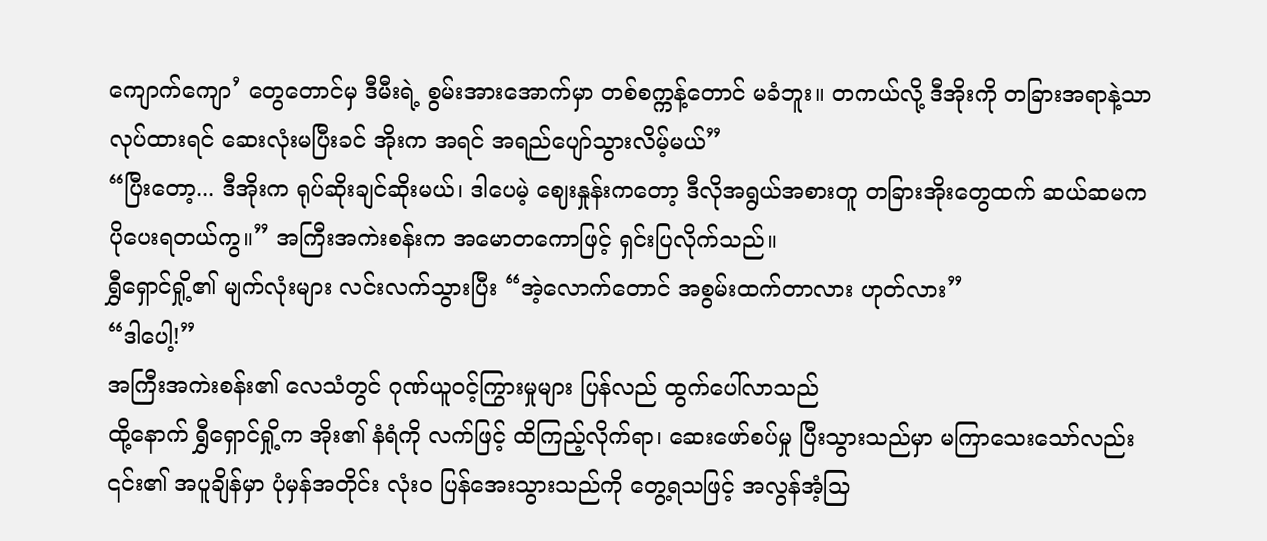ကျောက်ကျော’ တွေတောင်မှ ဒီမီးရဲ့ စွမ်းအားအောက်မှာ တစ်စက္ကန့်တောင် မခံဘူး။ တကယ်လို့ ဒီအိုးကို တခြားအရာနဲ့သာ လုပ်ထားရင် ဆေးလုံးမပြီးခင် အိုးက အရင် အရည်ပျော်သွားလိမ့်မယ်”
“ပြီးတော့... ဒီအိုးက ရုပ်ဆိုးချင်ဆိုးမယ်၊ ဒါပေမဲ့ ဈေးနှုန်းကတော့ ဒီလိုအရွယ်အစားတူ တခြားအိုးတွေထက် ဆယ်ဆမက ပိုပေးရတယ်ကွ။” အကြီးအကဲးစန်းက အမောတကောဖြင့် ရှင်းပြလိုက်သည်။
ရွှီရှောင်ရှို့၏ မျက်လုံးများ လင်းလက်သွားပြီး “အဲ့လောက်တောင် အစွမ်းထက်တာလား ဟုတ်လား”
“ဒါပေါ့!”
အကြီးအကဲးစန်း၏ လေသံတွင် ဂုဏ်ယူဝင့်ကြွားမှုများ ပြန်လည် ထွက်ပေါ်လာသည်
ထို့နောက် ရွှီရှောင်ရှို့က အိုး၏ နံရံကို လက်ဖြင့် ထိကြည့်လိုက်ရာ၊ ဆေးဖော်စပ်မှု ပြီးသွားသည်မှာ မကြာသေးသော်လည်း ၎င်း၏ အပူချိန်မှာ ပုံမှန်အတိုင်း လုံးဝ ပြန်အေးသွားသည်ကို တွေ့ရသဖြင့် အလွန်အံ့သြ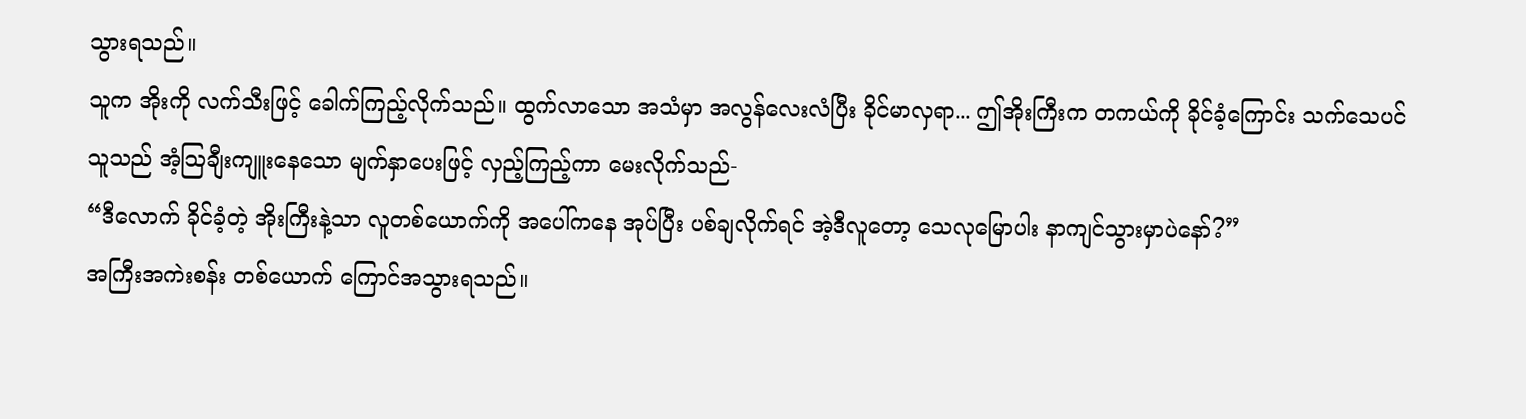သွားရသည်။
သူက အိုးကို လက်သီးဖြင့် ခေါက်ကြည့်လိုက်သည်။ ထွက်လာသော အသံမှာ အလွန်လေးလံပြီး ခိုင်မာလှရာ... ဤအိုးကြီးက တကယ်ကို ခိုင်ခံ့ကြောင်း သက်သေပင်
သူသည် အံ့သြချီးကျူးနေသော မျက်နှာပေးဖြင့် လှည့်ကြည့်ကာ မေးလိုက်သည်-
“ဒီလောက် ခိုင်ခံ့တဲ့ အိုးကြီးနဲ့သာ လူတစ်ယောက်ကို အပေါ်ကနေ အုပ်ပြီး ပစ်ချလိုက်ရင် အဲ့ဒီလူတော့ သေလုမြောပါး နာကျင်သွားမှာပဲနော်?”
အကြီးအကဲးစန်း တစ်ယောက် ကြောင်အသွားရသည်။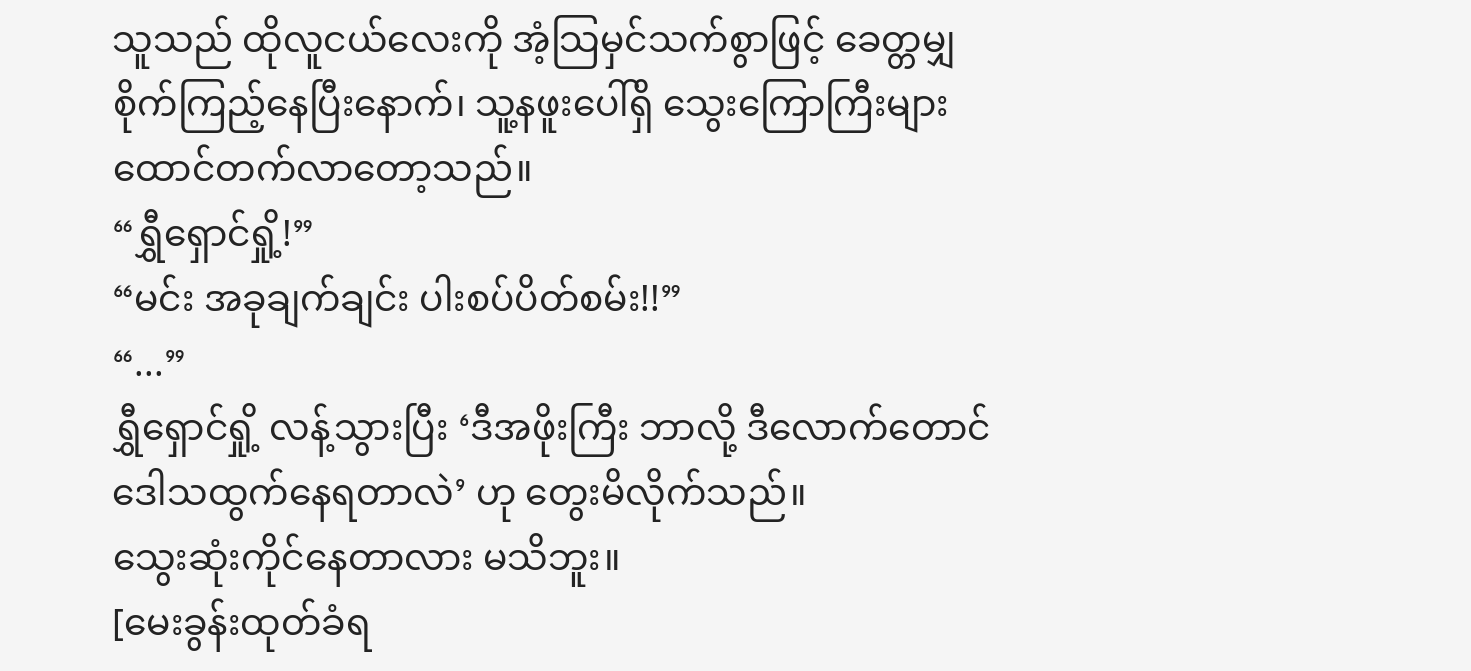သူသည် ထိုလူငယ်လေးကို အံ့သြမှင်သက်စွာဖြင့် ခေတ္တမျှ စိုက်ကြည့်နေပြီးနောက်၊ သူ့နဖူးပေါ်ရှိ သွေးကြောကြီးများ ထောင်တက်လာတော့သည်။
“ရွှီရှောင်ရှို့!”
“မင်း အခုချက်ချင်း ပါးစပ်ပိတ်စမ်း!!”
“...”
ရွှီရှောင်ရှို့ လန့်သွားပြီး ‘ဒီအဖိုးကြီး ဘာလို့ ဒီလောက်တောင် ဒေါသထွက်နေရတာလဲ’ ဟု တွေးမိလိုက်သည်။
သွေးဆုံးကိုင်နေတာလား မသိဘူး။
[မေးခွန်းထုတ်ခံရ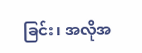ခြင်း၊ အလိုအ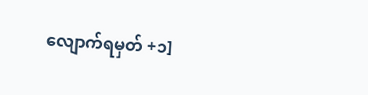လျောက်ရမှတ် +၁]